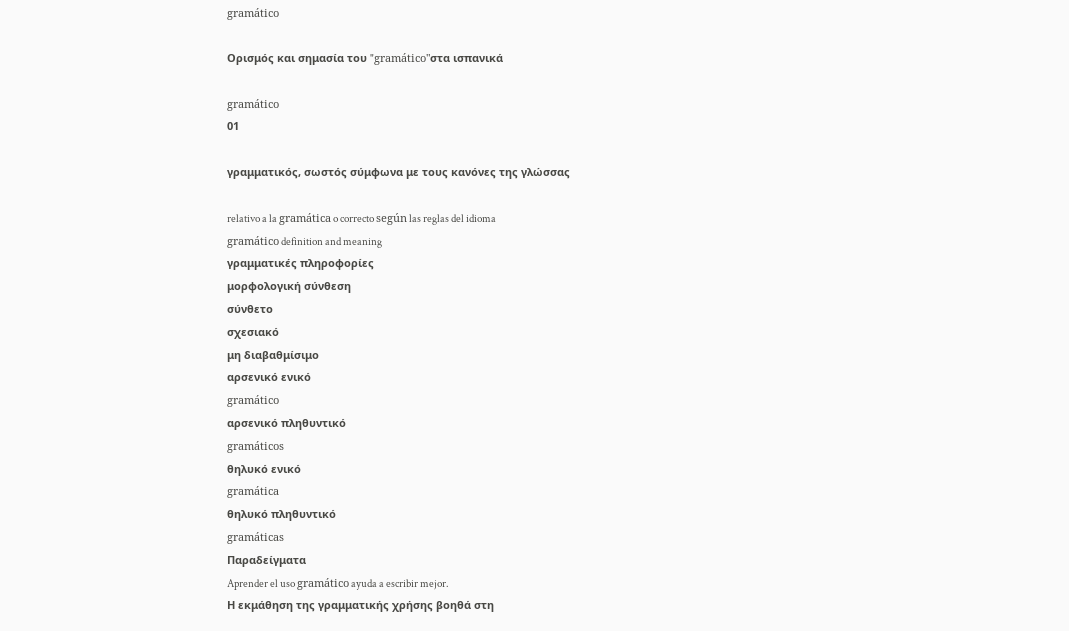gramático

Ορισμός και σημασία του "gramático"στα ισπανικά

gramático
01

γραμματικός, σωστός σύμφωνα με τους κανόνες της γλώσσας

relativo a la gramática o correcto según las reglas del idioma
gramático definition and meaning
γραμματικές πληροφορίες
μορφολογική σύνθεση
σύνθετο
σχεσιακό
μη διαβαθμίσιμο
αρσενικό ενικό
gramático
αρσενικό πληθυντικό
gramáticos
θηλυκό ενικό
gramática
θηλυκό πληθυντικό
gramáticas
Παραδείγματα
Aprender el uso gramático ayuda a escribir mejor.
Η εκμάθηση της γραμματικής χρήσης βοηθά στη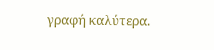γραφή καλύτερα.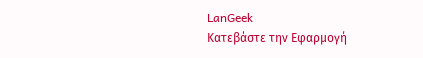LanGeek
Κατεβάστε την Εφαρμογή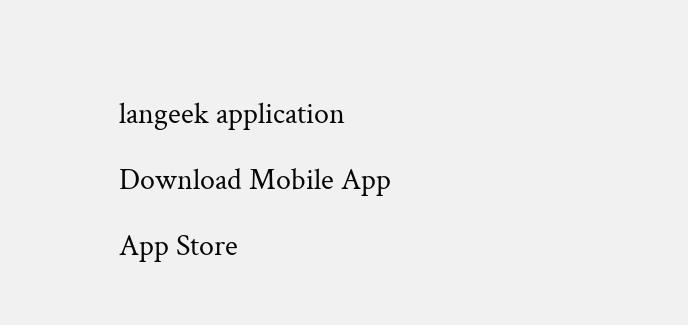langeek application

Download Mobile App

App Store